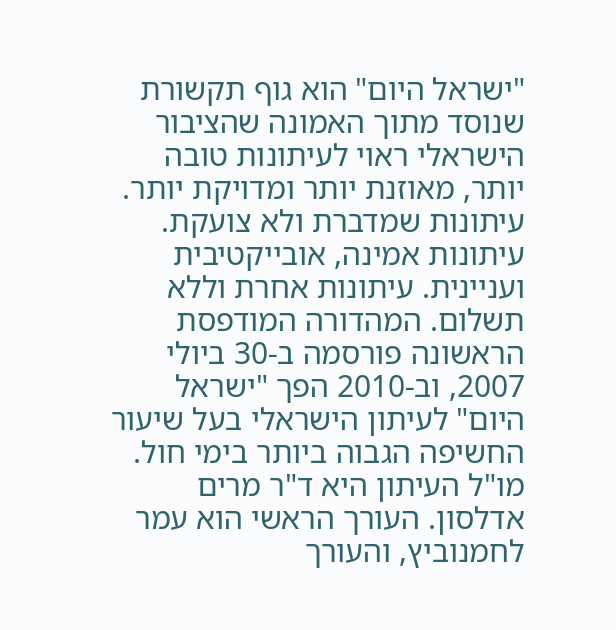"ישראל היום" הוא גוף תקשורת שנוסד מתוך האמונה שהציבור הישראלי ראוי לעיתונות טובה יותר, מאוזנת יותר ומדויקת יותר. עיתונות שמדברת ולא צועקת. עיתונות אמינה, אובייקטיבית ועניינית. עיתונות אחרת וללא תשלום. המהדורה המודפסת הראשונה פורסמה ב-30 ביולי 2007, וב-2010 הפך "ישראל היום" לעיתון הישראלי בעל שיעור החשיפה הגבוה ביותר בימי חול. מו"ל העיתון היא ד"ר מרים אדלסון. העורך הראשי הוא עמר לחמנוביץ, והעורך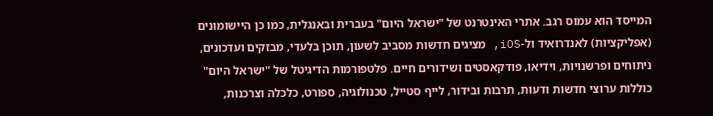המייסד הוא עמוס רגב. אתרי האינטרנט של "ישראל היום" בעברית ובאנגלית, כמו כן היישומונים (אפליקציות) לאנדרואיד ול-iOS, מציגים חדשות מסביב לשעון, תוכן בלעדי, מבזקים ועדכונים, ניתוחים ופרשנויות, וידיאו, פודקאסטים ושידורים חיים. פלטפורמות הדיגיטל של "ישראל היום" כוללות ערוצי חדשות ודעות, תרבות ובידור, לייף סטייל, טכנולוגיה, ספורט, כלכלה וצרכנות,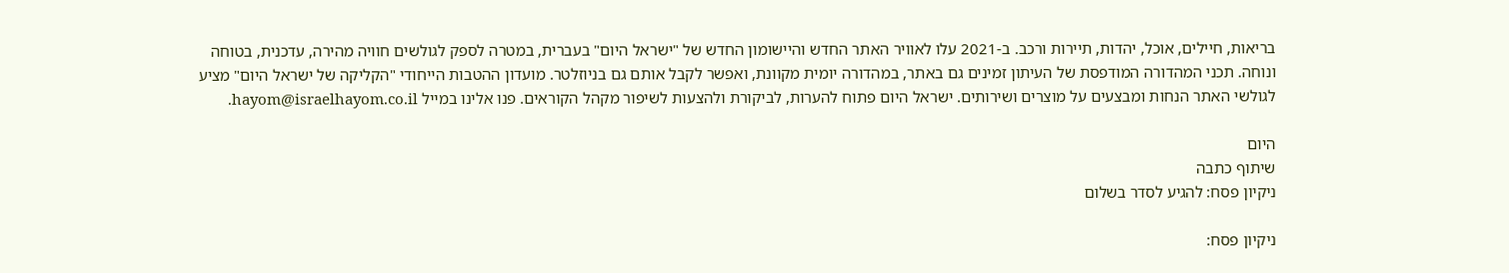בריאות, חיילים, אוכל, יהדות, תיירות ורכב. ב-2021 עלו לאוויר האתר החדש והיישומון החדש של "ישראל היום" בעברית, במטרה לספק לגולשים חוויה מהירה, עדכנית, בטוחה ונוחה. תכני המהדורה המודפסת של העיתון זמינים גם באתר, במהדורה יומית מקוונת, ואפשר לקבל אותם גם בניוזלטר. מועדון ההטבות הייחודי "הקליקה של ישראל היום" מציע לגולשי האתר הנחות ומבצעים על מוצרים ושירותים. ישראל היום פתוח להערות, לביקורת ולהצעות לשיפור מקהל הקוראים. פנו אלינו במייל hayom@israelhayom.co.il.

היום
שיתוף כתבה
ניקיון פסח: להגיע לסדר בשלום

ניקיון פסח: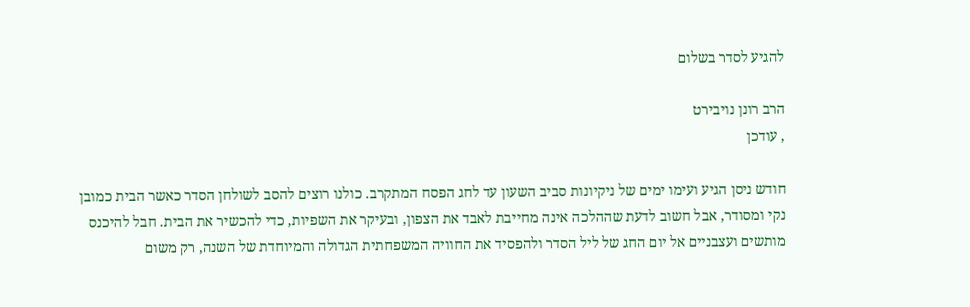להגיע לסדר בשלום

הרב רונן נויבירט
, עודכן

חודש ניסן הגיע ועימו ימים של ניקיונות סביב השעון עד לחג הפסח המתקרב. כולנו רוצים להסב לשולחן הסדר כאשר הבית כמובן נקי ומסודר, אבל חשוב לדעת שההלכה אינה מחייבת לאבד את הצפון, ובעיקר את השפיות, כדי להכשיר את הבית. חבל להיכנס מותשים ועצבניים אל יום החג של ליל הסדר ולהפסיד את החוויה המשפחתית הגדולה והמיוחדת של השנה, רק משום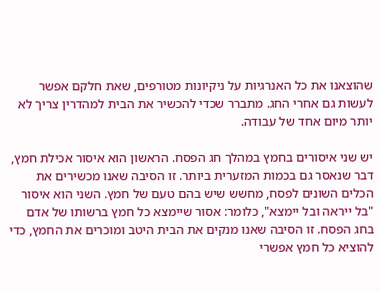שהוצאנו את כל האנרגיות על ניקיונות מטורפים, שאת חלקם אפשר לעשות גם אחרי החג. מתברר שכדי להכשיר את הבית למהדרין צריך לא יותר מיום אחד של עבודה.

יש שני איסורים בחמץ במהלך חג הפסח. הראשון הוא איסור אכילת חמץ, דבר שנאסר גם בכמות המזערית ביותר. זו הסיבה שאנו מכשירים את הכלים השונים לפסח, מחשש שיש בהם טעם של חמץ. השני הוא איסור "בל ייראה ובל יימצא", כלומר: אסור שיימצא כל חמץ ברשותו של אדם בחג הפסח. זו הסיבה שאנו מנקים את הבית היטב ומוכרים את החמץ, כדי להוציא כל חמץ אפשרי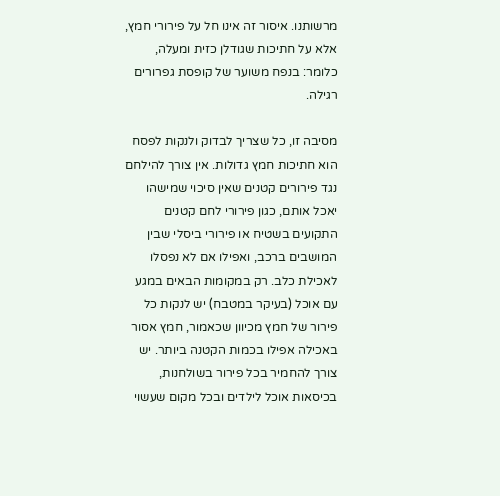מרשותנו. איסור זה אינו חל על פירורי חמץ, אלא על חתיכות שגודלן כזית ומעלה, כלומר: בנפח משוער של קופסת גפרורים רגילה.

מסיבה זו, כל שצריך לבדוק ולנקות לפסח הוא חתיכות חמץ גדולות. אין צורך להילחם נגד פירורים קטנים שאין סיכוי שמישהו יאכל אותם, כגון פירורי לחם קטנים התקועים בשטיח או פירורי ביסלי שבין המושבים ברכב, ואפילו אם לא נפסלו לאכילת כלב. רק במקומות הבאים במגע עם אוכל (בעיקר במטבח) יש לנקות כל פירור של חמץ מכיוון שכאמור, חמץ אסור באכילה אפילו בכמות הקטנה ביותר. יש צורך להחמיר בכל פירור בשולחנות, בכיסאות אוכל לילדים ובכל מקום שעשוי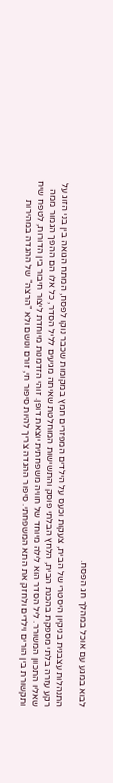לבוא במגע עם אוכל במהלך חג הפסח.

התנהלות עצבנית בניקיון היסטרי של הבית, צעקות וכעס על הילדים המפזרים חמץ במקומות שכבר נוקו לפסח, המתח הגואה בין בני הזוג על רקע עזרה בלתי מספקת בהכנת הבית, הלחץ הבלתי פוסק והתשישות המוחלטת שאיתה מגיעים לליל הסדר, כל אלו הם ההפך הגמור ממה שאליו התכוון המשורר. ליל הסדר הוא לילה מיוחד של חוויה משפחתית יוצאת דופן. זוהי הזדמנות מיוחדת ליצור חיבור בין הדורות, לטפח שיח ותקשורת בין הורים וילדים ולחזק את התא המשפחתי. סיפור ההגדה צריך להיות סיפור חי, זורם ונושם ולא "הרצה" של ההגדה במהירות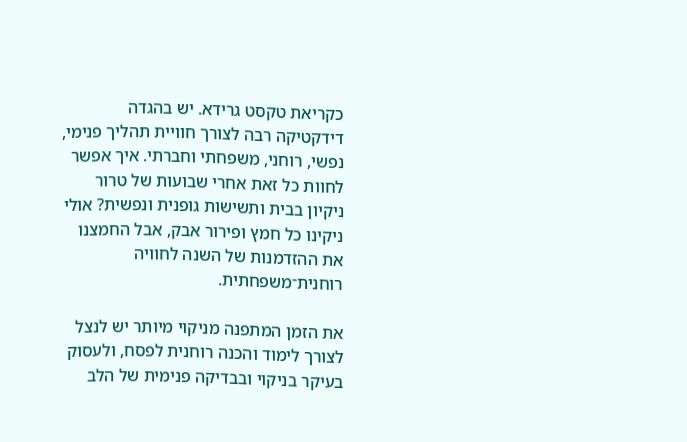כקריאת טקסט גרידא. יש בהגדה דידקטיקה רבה לצורך חוויית תהליך פנימי, נפשי, רוחני, משפחתי וחברתי. איך אפשר לחוות כל זאת אחרי שבועות של טרור ניקיון בבית ותשישות גופנית ונפשית? אולי ניקינו כל חמץ ופירור אבק, אבל החמצנו את ההזדמנות של השנה לחוויה רוחנית־משפחתית.

את הזמן המתפנה מניקוי מיותר יש לנצל לצורך לימוד והכנה רוחנית לפסח, ולעסוק בעיקר בניקוי ובבדיקה פנימית של הלב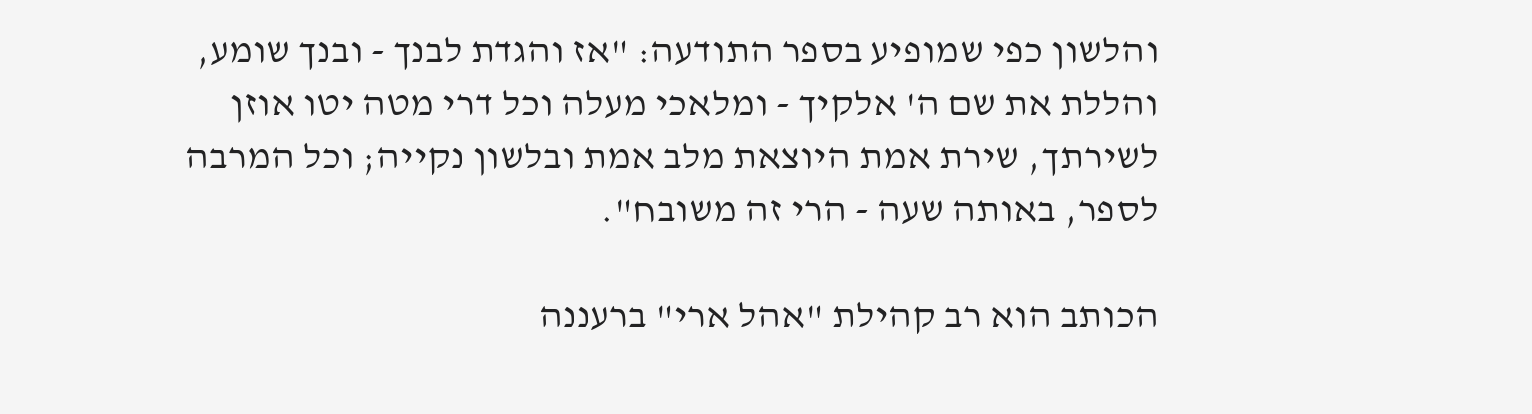והלשון כפי שמופיע בספר התודעה: "אז והגדת לבנך - ובנך שומע, והללת את שם ה' אלקיך - ומלאכי מעלה וכל דרי מטה יטו אוזן לשירתך, שירת אמת היוצאת מלב אמת ובלשון נקייה; וכל המרבה לספר, באותה שעה - הרי זה משובח".

הכותב הוא רב קהילת "אהל ארי" ברעננה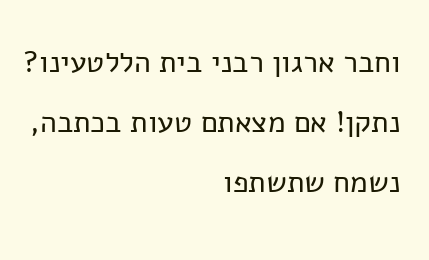וחבר ארגון רבני בית הללטעינו? נתקן! אם מצאתם טעות בכתבה, נשמח שתשתפו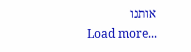אותנו
Load more...